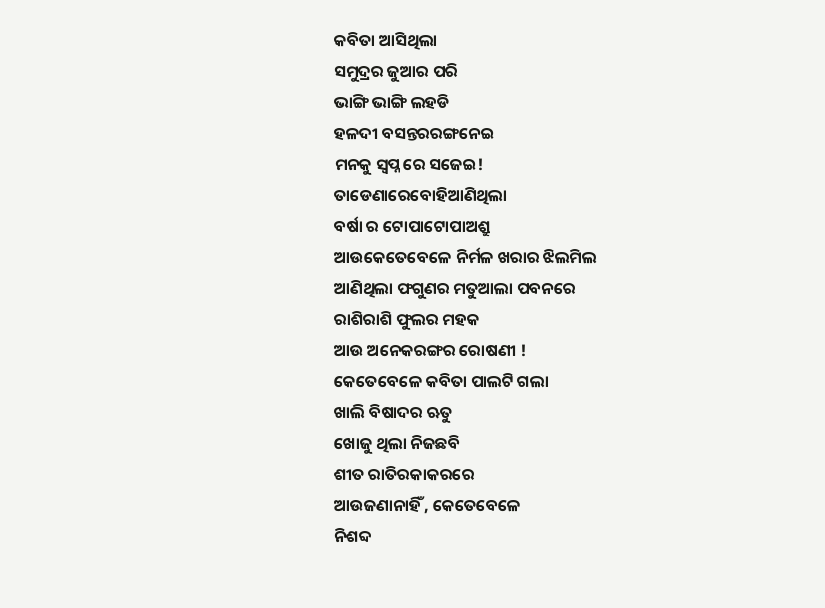କବିତା ଆସିଥିଲା
ସମୁଦ୍ରର ଜୁଆର ପରି
ଭାଙ୍ଗି ଭାଙ୍ଗି ଲହଡି
ହଳଦୀ ବସନ୍ତରରଙ୍ଗନେଇ
ମନକୁ ସ୍ବପ୍ନ ରେ ସଜେଇ!
ତାଡେଣାରେବୋହିଆଣିଥିଲା
ବର୍ଷା ର ଟୋପାଟୋପାଅଶ୍ରୁ
ଆଉକେତେବେଳେ ନିର୍ମଳ ଖରାର ଝିଲମିଲ
ଆଣିଥିଲା ଫଗୁଣର ମତୁଆଲା ପବନରେ
ରାଶିରାଶି ଫୁଲର ମହକ
ଆଉ ଅନେକରଙ୍ଗର ରୋଷଣୀ !
କେତେବେଳେ କବିତା ପାଲଟି ଗଲା
ଖାଲି ବିଷାଦର ଋତୁ
ଖୋଜୁ ଥିଲା ନିଜଛବି
ଶୀତ ରାତିରକାକରରେ
ଆଉଜଣାନାହିଁ , କେତେବେଳେ
ନିଶବ୍ଦ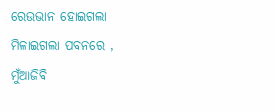ରେଉଭାନ ହୋଇଗଲା
ମିଳାଇଗଲା ପବନରେ ,
ମୁଁଆଜିବି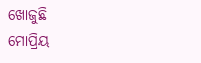ଖୋଜୁଛି
ମୋପ୍ରିୟ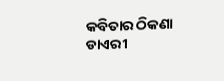କବିତାର ଠିକଣା
ଡାଏରୀ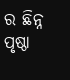ର ଛିନ୍ନ ପୃଷ୍ଠା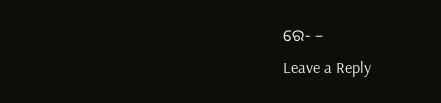ରେ- –
Leave a Reply